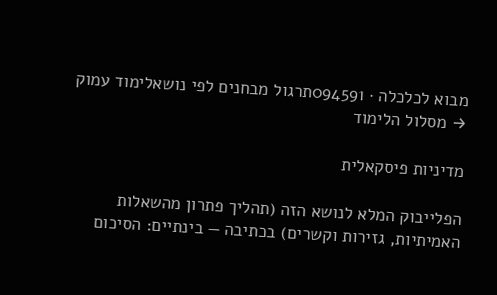מבוא לכלכלה · 094591תרגול מבחנים לפי נושאלימוד עמוק
→ מסלול הלימוד

מדיניות פיסקאלית

הפלייבוק המלא לנושא הזה (תהליך פתרון מהשאלות האמיתיות, גזירות וקשרים) בכתיבה — בינתיים: הסיכום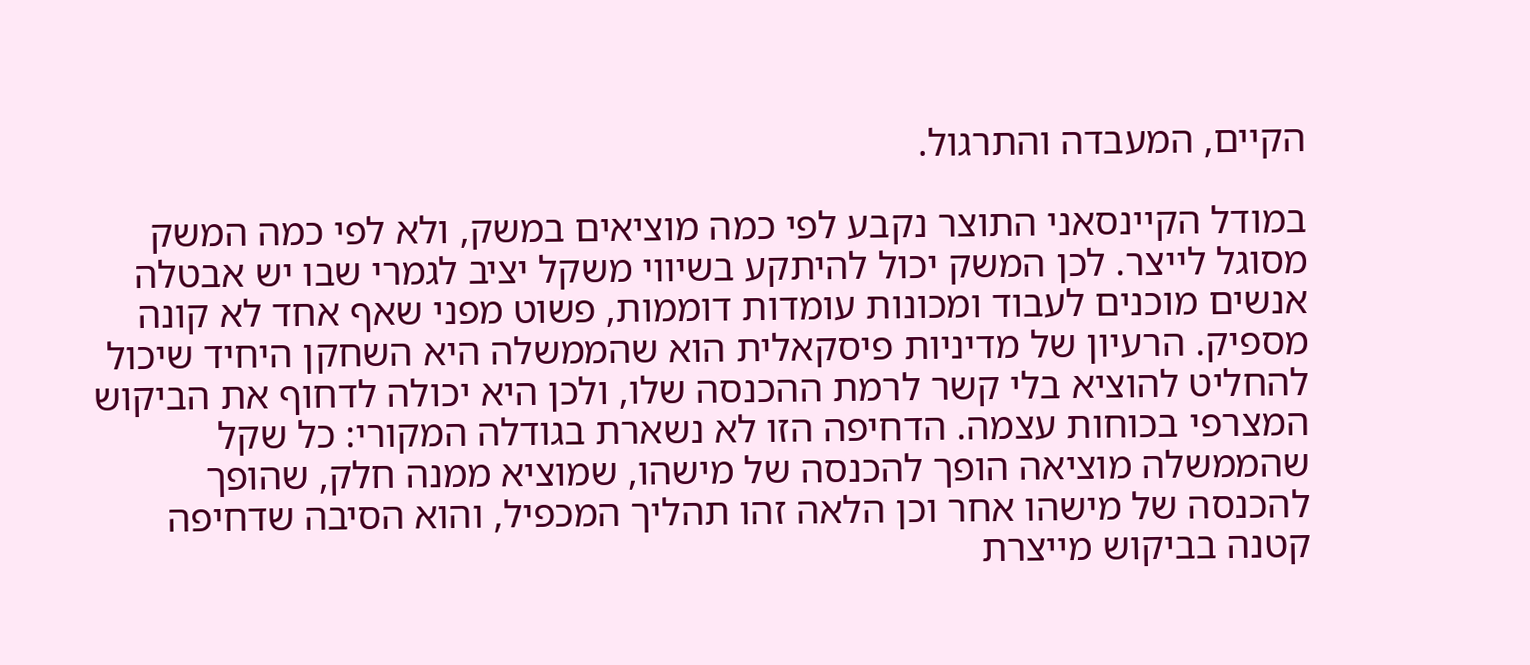הקיים, המעבדה והתרגול.

במודל הקיינסאני התוצר נקבע לפי כמה מוציאים במשק, ולא לפי כמה המשק מסוגל לייצר. לכן המשק יכול להיתקע בשיווי משקל יציב לגמרי שבו יש אבטלה אנשים מוכנים לעבוד ומכונות עומדות דוממות, פשוט מפני שאף אחד לא קונה מספיק. הרעיון של מדיניות פיסקאלית הוא שהממשלה היא השחקן היחיד שיכול להחליט להוציא בלי קשר לרמת ההכנסה שלו, ולכן היא יכולה לדחוף את הביקוש המצרפי בכוחות עצמה. הדחיפה הזו לא נשארת בגודלה המקורי: כל שקל שהממשלה מוציאה הופך להכנסה של מישהו, שמוציא ממנה חלק, שהופך להכנסה של מישהו אחר וכן הלאה זהו תהליך המכפיל, והוא הסיבה שדחיפה קטנה בביקוש מייצרת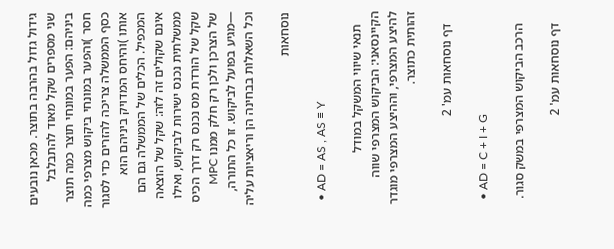גידול גדול בהרבה בתוצר. מכאן נובעים שני מספרים שקל מאוד להתבלבל ביניהם: הפער במונחי תוצר כמה תוצר חסר )והפער במונחי ביקוש מצרפי כמה כסף הממשלה צריכה להזרים כדי לסגור אותו )והיחס המדויק ביניהם הוא המכפיל. הכלים של הממשלה גם הם אינם שקולים זה לזה: שקל של הוצאה ממשלתית נכנס ישירות לביקוש, ואילו שקל של הורדת מס נכנס רק דרך הכיס של הצרכן ולכן רק חלק ממנו MPC —מגיע בפועל לביקוש. זו כל התורה, וכל השאלות בבחינה הן וריאציות עליה

נוסחאות

  • AD = AS , AS ≡ Y

    תנאי שיווי המשקל במודל הקיינסאני: הביקוש המצרפי שווה להיצע המצרפי, וההיצע המצרפי מוגדר זהותית כתוצר.

    דף נוסחאות עמ' 2

  • AD = C + I + G

    הרכב הביקוש המצרפי במשק סגור.

    דף נוסחאות עמ' 2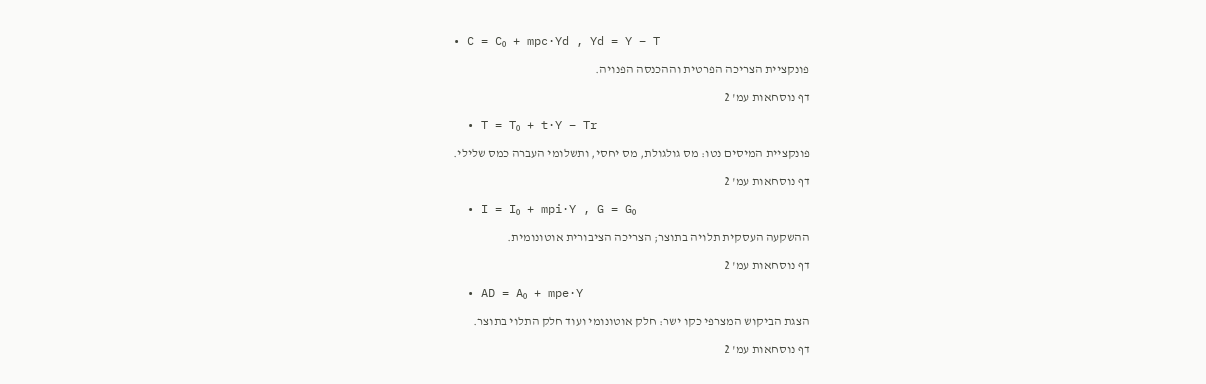• C = C₀ + mpc·Yd , Yd = Y − T

    פונקציית הצריכה הפרטית וההכנסה הפנויה.

    דף נוסחאות עמ' 2

  • T = T₀ + t·Y − Tr

    פונקציית המיסים נטו: מס גולגולת, מס יחסי, ותשלומי העברה כמס שלילי.

    דף נוסחאות עמ' 2

  • I = I₀ + mpi·Y , G = G₀

    ההשקעה העסקית תלויה בתוצר; הצריכה הציבורית אוטונומית.

    דף נוסחאות עמ' 2

  • AD = A₀ + mpe·Y

    הצגת הביקוש המצרפי כקו ישר: חלק אוטונומי ועוד חלק התלוי בתוצר.

    דף נוסחאות עמ' 2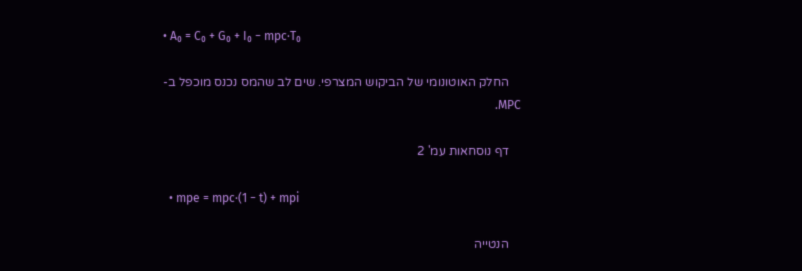• A₀ = C₀ + G₀ + I₀ − mpc·T₀

    החלק האוטונומי של הביקוש המצרפי. שים לב שהמס נכנס מוכפל ב-MPC.

    דף נוסחאות עמ' 2

  • mpe = mpc·(1 − t) + mpi

    הנטייה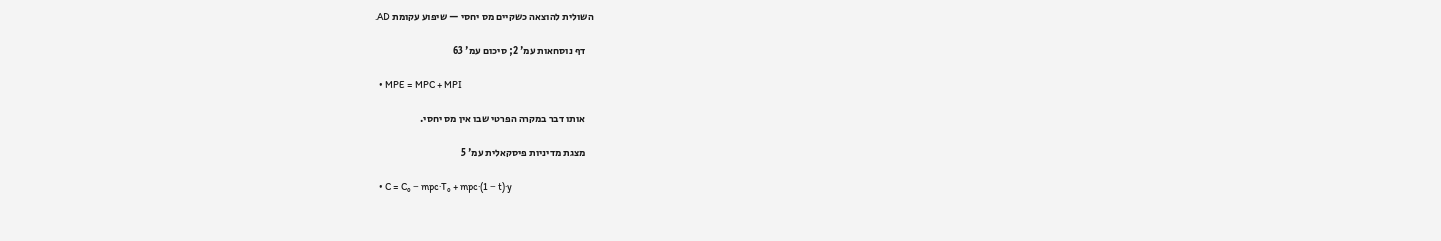השולית להוצאה כשקיים מס יחסי — שיפוע עקומת AD.

    דף נוסחאות עמ' 2; סיכום עמ' 63

  • MPE = MPC + MPI

    אותו דבר במקרה הפרטי שבו אין מס יחסי.

    מצגת מדיניות פיסקאלית עמ' 5

  • C = C₀ − mpc·T₀ + mpc·(1 − t)·y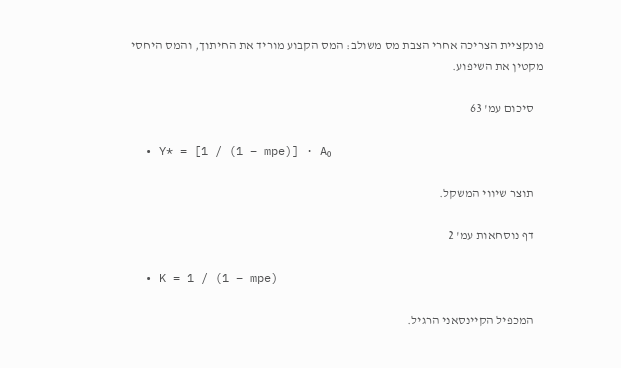פונקציית הצריכה אחרי הצבת מס משולב: המס הקבוע מוריד את החיתוך, והמס היחסי מקטין את השיפוע.

    סיכום עמ' 63

  • Y* = [1 / (1 − mpe)] · A₀

    תוצר שיווי המשקל.

    דף נוסחאות עמ' 2

  • K = 1 / (1 − mpe)

    המכפיל הקיינסאני הרגיל.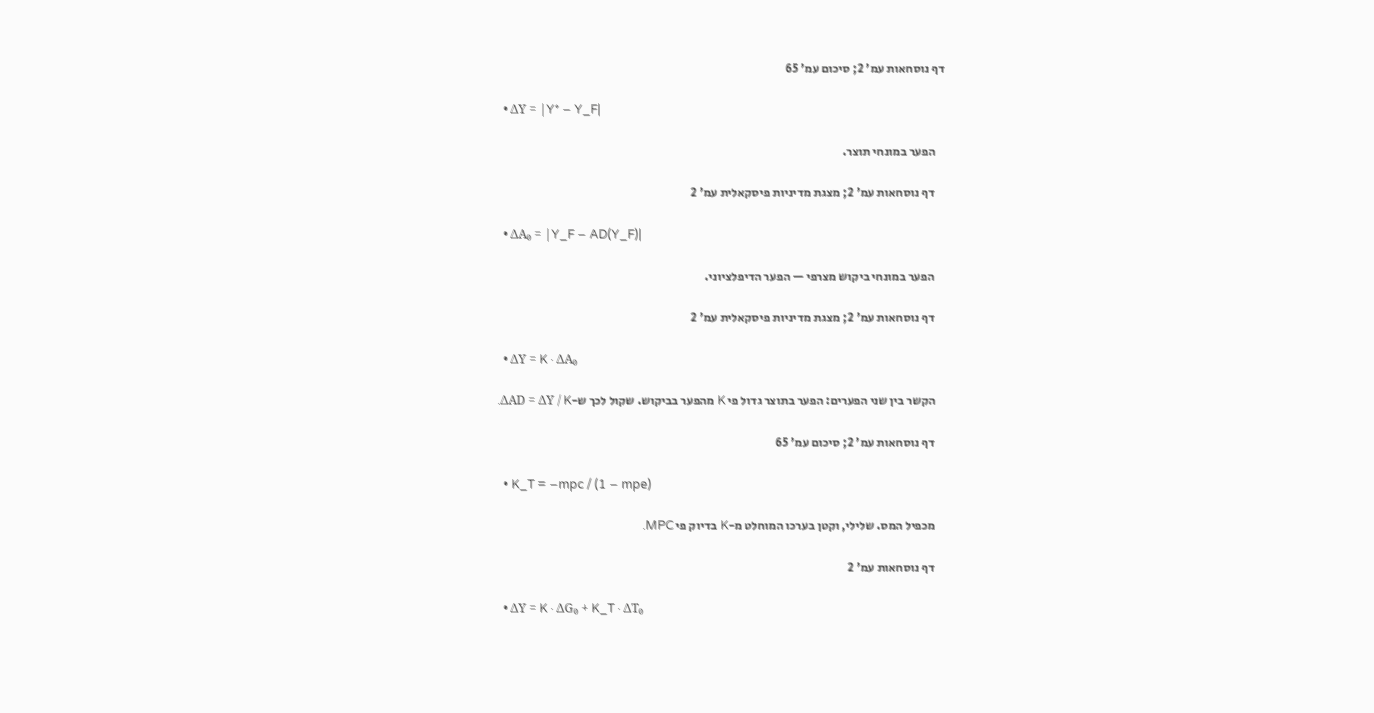דף נוסחאות עמ' 2; סיכום עמ' 65

  • ΔY = |Y* − Y_F|

    הפער במונחי תוצר.

    דף נוסחאות עמ' 2; מצגת מדיניות פיסקאלית עמ' 2

  • ΔA₀ = |Y_F − AD(Y_F)|

    הפער במונחי ביקוש מצרפי — הפער הדיפלציוני.

    דף נוסחאות עמ' 2; מצגת מדיניות פיסקאלית עמ' 2

  • ΔY = K · ΔA₀

    הקשר בין שני הפערים: הפער בתוצר גדול פי K מהפער בביקוש. שקול לכך ש-ΔAD = ΔY / K.

    דף נוסחאות עמ' 2; סיכום עמ' 65

  • K_T = −mpc / (1 − mpe)

    מכפיל המס. שלילי, וקטן בערכו המוחלט מ-K בדיוק פי MPC.

    דף נוסחאות עמ' 2

  • ΔY = K · ΔG₀ + K_T · ΔT₀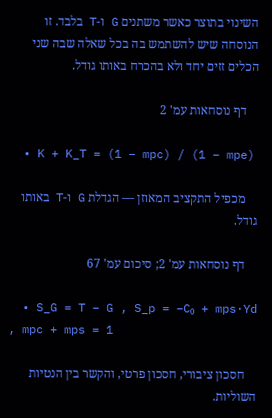השינוי בתוצר כאשר משתנים G ו-T בלבד. זו הנוסחה שיש להשתמש בה בכל שאלה שבה שני הכלים זזים יחד ולא בהכרח באותו גודל.

    דף נוסחאות עמ' 2

  • K + K_T = (1 − mpc) / (1 − mpe)

    מכפיל התקציב המאוזן — הגדלת G ו-T באותו גודל.

    דף נוסחאות עמ' 2; סיכום עמ' 67

  • S_G = T − G , S_p = −C₀ + mps·Yd , mpc + mps = 1

    חסכון ציבורי, חסכון פרטי, והקשר בין הנטיות השוליות.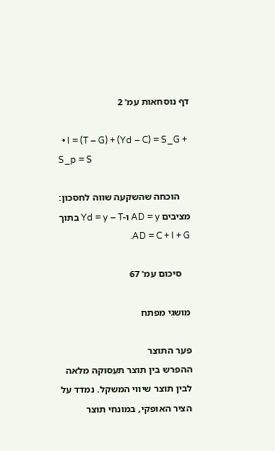דף נוסחאות עמ' 2

  • I = (T − G) + (Yd − C) = S_G + S_p = S

    הוכחה שהשקעה שווה לחסכון: מציבים AD = y ו-Yd = y − T בתוך AD = C + I + G.

    סיכום עמ' 67

מושגי מפתח

פער התוצר
ההפרש בין תוצר תעסוקה מלאה לבין תוצר שיווי המשקל. נמדד על הציר האופקי, במונחי תוצר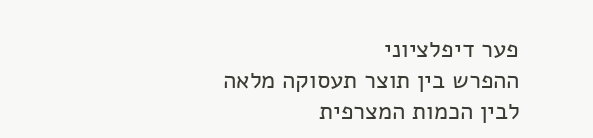פער דיפלציוני
ההפרש בין תוצר תעסוקה מלאה לבין הכמות המצרפית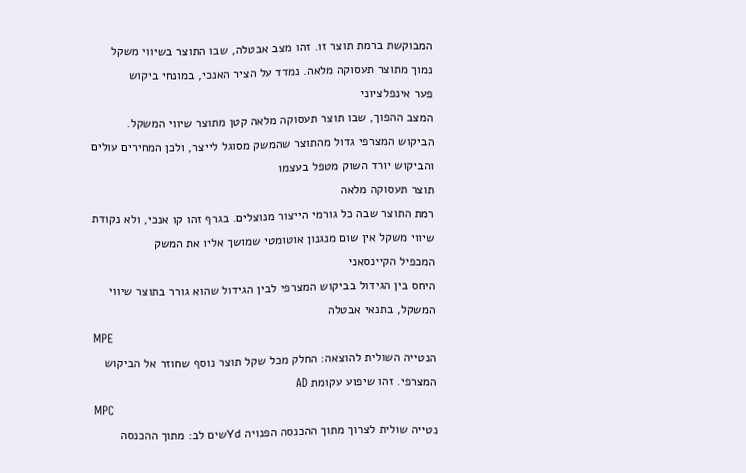המבוקשת ברמת תוצר זו. זהו מצב אבטלה, שבו התוצר בשיווי משקל נמוך מתוצר תעסוקה מלאה. נמדד על הציר האנכי, במונחי ביקוש
פער אינפלציוני
המצב ההפוך, שבו תוצר תעסוקה מלאה קטן מתוצר שיווי המשקל. הביקוש המצרפי גדול מהתוצר שהמשק מסוגל לייצר, ולכן המחירים עולים והביקוש יורד השוק מטפל בעצמו
תוצר תעסוקה מלאה
רמת התוצר שבה כל גורמי הייצור מנוצלים. בגרף זהו קו אנכי, ולא נקודת שיווי משקל אין שום מנגנון אוטומטי שמושך אליו את המשק
המכפיל הקיינסאני
היחס בין הגידול בביקוש המצרפי לבין הגידול שהוא גורר בתוצר שיווי המשקל, בתנאי אבטלה
MPE
הנטייה השולית להוצאה: החלק מכל שקל תוצר נוסף שחוזר אל הביקוש המצרפי. זהו שיפוע עקומת AD
MPC
נטייה שולית לצרוך מתוך ההכנסה הפנויה Ydשים לב: מתוך ההכנסה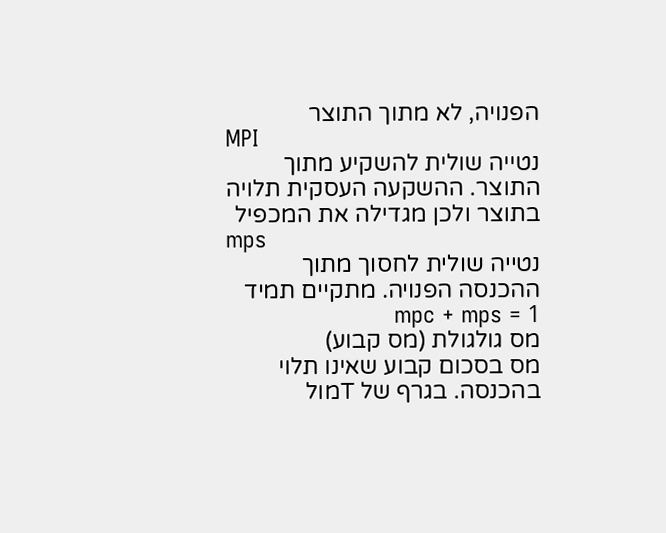הפנויה, לא מתוך התוצר
MPI
נטייה שולית להשקיע מתוך התוצר. ההשקעה העסקית תלויה בתוצר ולכן מגדילה את המכפיל
mps
נטייה שולית לחסוך מתוך ההכנסה הפנויה. מתקיים תמיד mpc + mps = 1
מס גולגולת (מס קבוע)
מס בסכום קבוע שאינו תלוי בהכנסה. בגרף של Tמול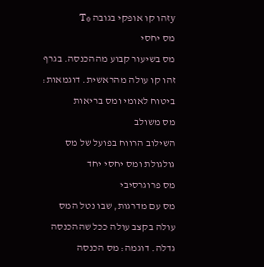yזהו קו אופקי בגובה T₀
מס יחסי
מס בשיעור קבוע מההכנסה. בגרף זהו קו עולה מהראשית. דוגמאות: ביטוח לאומי ומס בריאות
מס משולב
השילוב הרווח בפועל של מס גולגולת ומס יחסי יחד
מס פרוגרסיבי
מס עם מדרגות, שבו נטל המס עולה בקצב עולה ככל שההכנסה גדלה. דוגמה: מס הכנסה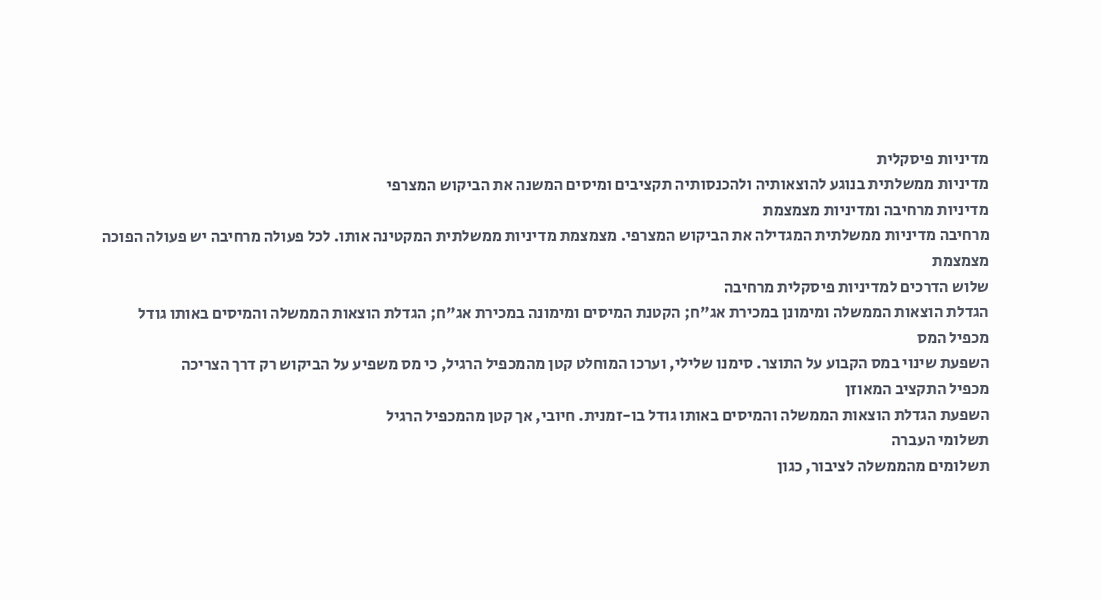מדיניות פיסקלית
מדיניות ממשלתית בנוגע להוצאותיה ולהכנסותיה תקציבים ומיסים המשנה את הביקוש המצרפי
מדיניות מרחיבה ומדיניות מצמצמת
מרחיבה מדיניות ממשלתית המגדילה את הביקוש המצרפי. מצמצמת מדיניות ממשלתית המקטינה אותו. לכל פעולה מרחיבה יש פעולה הפוכה מצמצמת
שלוש הדרכים למדיניות פיסקלית מרחיבה
הגדלת הוצאות הממשלה ומימונן במכירת אג"ח; הקטנת המיסים ומימונה במכירת אג"ח; הגדלת הוצאות הממשלה והמיסים באותו גודל
מכפיל המס
השפעת שינוי במס הקבוע על התוצר. סימנו שלילי, וערכו המוחלט קטן מהמכפיל הרגיל, כי מס משפיע על הביקוש רק דרך הצריכה
מכפיל התקציב המאוזן
השפעת הגדלת הוצאות הממשלה והמיסים באותו גודל בו-זמנית. חיובי, אך קטן מהמכפיל הרגיל
תשלומי העברה
תשלומים מהממשלה לציבור, כגון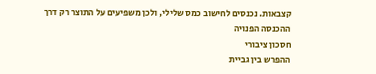קצבאות. נכנסים לחישוב כמס שלילי, ולכן משפיעים על התוצר רק דרך ההכנסה הפנויה
חסכון ציבורי
ההפרש בין גביית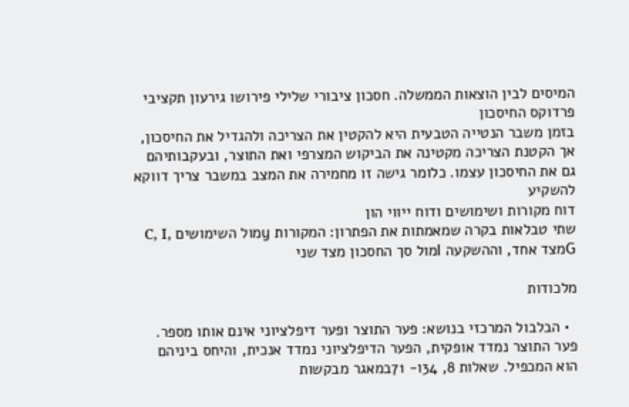המיסים לבין הוצאות הממשלה. חסכון ציבורי שלילי פירושו גירעון תקציבי
פרדוקס החיסכון
בזמן משבר הנטייה הטבעית היא להקטין את הצריכה ולהגדיל את החיסכון, אך הקטנת הצריכה מקטינה את הביקוש המצרפי ואת התוצר, ובעקבותיהם גם את החיסכון עצמו. כלומר גישה זו מחמירה את המצב במשבר צריך דווקא להשקיע
דוח מקורות ושימושים ודוח ייווי הון
שתי טבלאות בקרה שמאמתות את הפתרון: המקורות yמול השימושים C, I, Gמצד אחד, וההשקעה Iמול סך החסכון מצד שני

מלכודות

  • הבלבול המרכזי בנושא: פער התוצר ופער דיפלציוני אינם אותו מספר. פער התוצר נמדד אופקית, הפער הדיפלציוני נמדד אנכית, והיחס ביניהם הוא המכפיל. שאלות 8, 34ו- 71במאגר מבקשות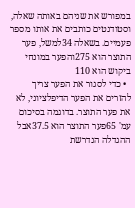במפורש את שניהם באותה שאלה, וסטודנטים כותבים את אותו מספר פעמיים. בשאלה 34למשל, פער התוצר הוא 275והפער במונחי ביקוש הוא 110
  • כדי לסגור את הפער צריך להזרים את הפער הדיפלציוני, לא את פער התוצר. בדוגמה בסיכום עמ' 65פער התוצר הוא 37.5אבל ההגדלה הנדרשת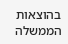בהוצאות הממשלה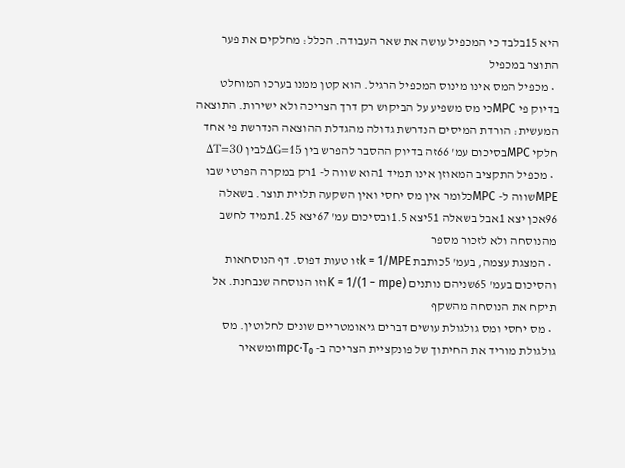היא 15בלבד כי המכפיל עושה את שאר העבודה. הכלל: מחלקים את פער התוצר במכפיל
  • מכפיל המס אינו מינוס המכפיל הרגיל. הוא קטן ממנו בערכו המוחלט בדיוק פי MPCכי מס משפיע על הביקוש רק דרך הצריכה ולא ישירות. התוצאה המעשית: הורדת המיסים הנדרשת גדולה מהגדלת ההוצאה הנדרשת פי אחד חלקי MPCבסיכום עמ' 66זה בדיוק ההסבר להפרש בין ΔG=15לבין ΔT=30
  • מכפיל התקציב המאוזן אינו תמיד 1הוא שווה ל- 1רק במקרה הפרטי שבו MPEשווה ל- MPCכלומר אין מס יחסי ואין השקעה תלוית תוצר. בשאלה 96אכן יצא 1אבל בשאלה 51יצא 1.5ובסיכום עמ' 67יצא 1.25תמיד לחשב מהנוסחה ולא לזכור מספר
  • המצגת עצמה, בעמ' 5כותבת k = 1/MPEזו טעות דפוס. דף הנוסחאות והסיכום בעמ' 65שניהם נותנים K = 1/(1 − mpe)וזו הנוסחה שנבחנת. אל תיקח את הנוסחה מהשקף
  • מס יחסי ומס גולגולת עושים דברים גיאומטריים שונים לחלוטין. מס גולגולת מוריד את החיתוך של פונקציית הצריכה ב- mpc·T₀ומשאיר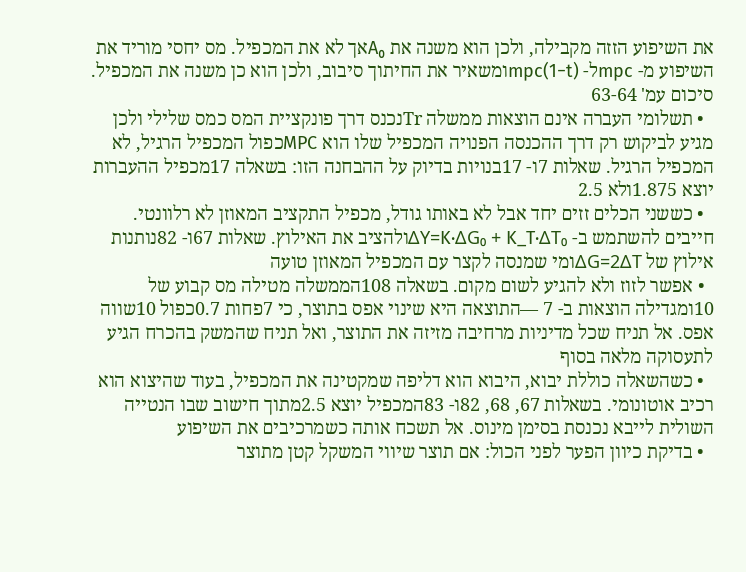את השיפוע הזזה מקבילה, ולכן הוא משנה את A₀אך לא את המכפיל. מס יחסי מוריד את השיפוע מ- mpcל- mpc(1−t)ומשאיר את החיתוך סיבוב, ולכן הוא כן משנה את המכפיל. סיכום עמ' 63-64
  • תשלומי העברה אינם הוצאות ממשלה Trנכנס דרך פונקציית המס כמס שלילי ולכן מגיע לביקוש רק דרך ההכנסה הפנויה המכפיל שלו הוא MPCכפול המכפיל הרגיל, לא המכפיל הרגיל. שאלות 7ו- 17בנויות בדיוק על ההבחנה הזו: בשאלה 17מכפיל ההעברות יוצא 1.875ולא 2.5
  • כששני הכלים זזים יחד אבל לא באותו גודל, מכפיל התקציב המאוזן לא רלוונטי. חייבים להשתמש ב- ΔY=K·ΔG₀ + K_T·ΔT₀ולהציב את האילוץ. שאלות 67ו- 82נותנות אילוץ של ΔG=2ΔTומי שמנסה לקצר עם המכפיל המאוזן טועה
  • אפשר לזוז ולא להגיע לשום מקום. בשאלה 108הממשלה מטילה מס קבוע של 10ומגדילה הוצאות ב- 7 —התוצאה היא שינוי אפס בתוצר, כי 7פחות 0.7כפול 10שווה אפס. אל תניח שכל מדיניות מרחיבה מזיזה את התוצר, ואל תניח שהמשק בהכרח הגיע לתעסוקה מלאה בסוף
  • כשהשאלה כוללת יבוא, היבוא הוא דליפה שמקטינה את המכפיל, בעוד שהיצוא הוא רכיב אוטונומי. בשאלות 67, 68, 82ו- 83המכפיל יוצא 2.5מתוך חישוב שבו הנטייה השולית לייבא נכנסת בסימן מינוס. אל תשכח אותה כשמרכיבים את השיפוע
  • בדיקת כיוון הפער לפני הכול: אם תוצר שיווי המשקל קטן מתוצר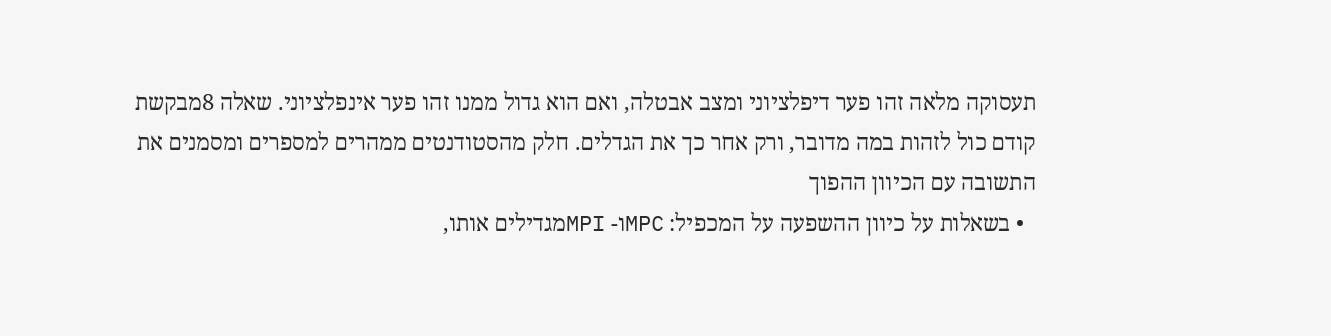תעסוקה מלאה זהו פער דיפלציוני ומצב אבטלה, ואם הוא גדול ממנו זהו פער אינפלציוני. שאלה 8מבקשת קודם כול לזהות במה מדובר, ורק אחר כך את הגדלים. חלק מהסטודנטים ממהרים למספרים ומסמנים את התשובה עם הכיוון ההפוך
  • בשאלות על כיוון ההשפעה על המכפיל: MPCו- MPIמגדילים אותו,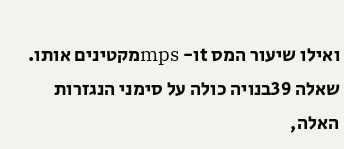ואילו שיעור המס tו- mpsמקטינים אותו. שאלה 39בנויה כולה על סימני הנגזרות האלה,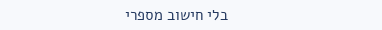בלי חישוב מספרי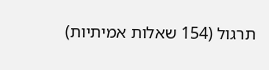תרגול (154 שאלות אמיתיות)